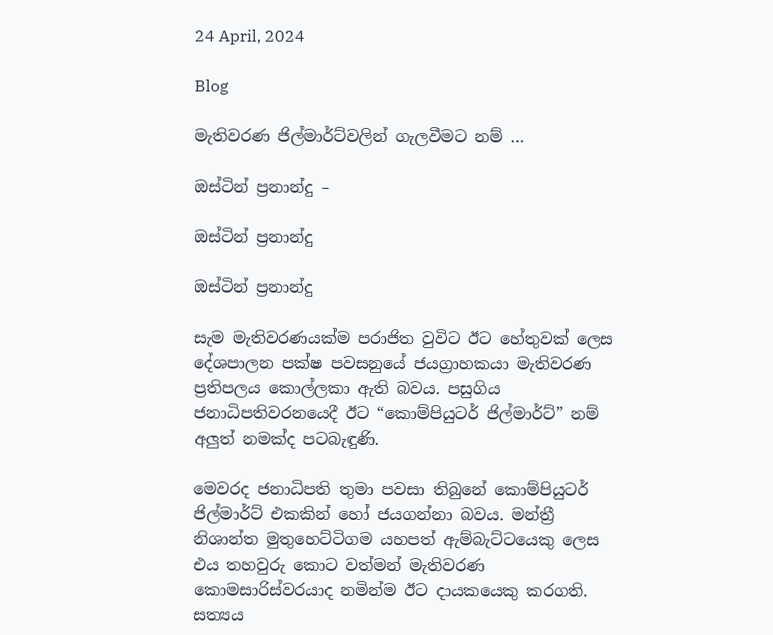24 April, 2024

Blog

මැතිවරණ ජිල්මාර්ට්වලින් ගැලවීමට නම් …

ඔස්ටින් ප්‍රනාන්දු –

ඔස්ටින් ප්‍රනාන්දු

ඔස්ටින් ප්‍රනාන්දු

සැම මැතිවරණයක්ම පරාජිත වුවිට ඊට හේතුවක් ලෙස දේශපාලන පක්ෂ පවසනුයේ ජයග්‍රාහකයා මැතිවරණ ප්‍රතිපලය කොල්ලකා ඇති බවය. පසුගිය ජනාධිපතිවරනයෙදී ඊට “කොම්පියුටර් ජිල්මාර්ට්” නම් අලුත් නමක්ද පටබැඳුණි.

මෙවරද ජනාධිපති තුමා පවසා තිබුනේ කොම්පියුටර් ජිල්මාර්ට් එකකින් හෝ ජයගන්නා බවය. මන්ත්‍රී නිශාන්ත මුතුහෙට්ටිගම යහපත් ඇම්බැට්ටයෙකු ලෙස එය තහවුරු කොට වත්මන් මැතිවරණ කොමසාරිස්වරයාද නමින්ම ඊට දායකයෙකු කරගති. සත්‍යය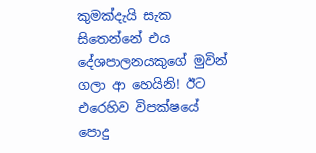කුමක්දැයි සැක සිතෙන්නේ එය දේශපාලනයකුගේ මුවින් ගලා ආ හෙයිනි! ඊට එරෙහිව විපක්ෂයේ පොදු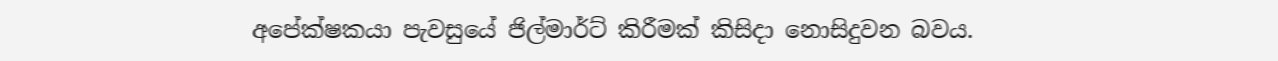අපේක්ෂකයා පැවසුයේ ජිල්මාර්ට් කිරීමක් කිසිදා නොසිදුවන බවය.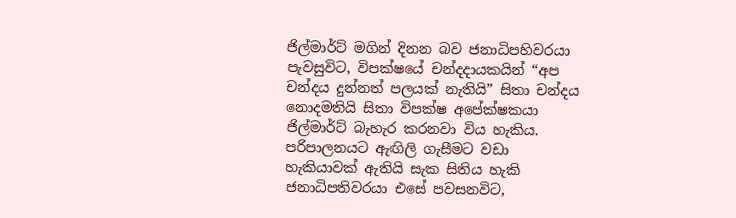ජිල්මාර්ට් මගින් දිනන බව ජනාධිපහිවරයා පැවසුවිට, විපක්ෂයේ චන්දදායකයින් “අප චන්දය දුන්නත් පලයක් නැතියි” සිතා චන්දය නොදමතියි සිතා විපක්ෂ අපේක්ෂකයා ජිල්මාර්ට් බැහැර කරනවා විය හැකිය. පරිපාලනයට ඇඟිලි ගැසීමට වඩා හැකියාවක් ඇතියි සැක සිතිය හැකි ජනාධිපතිවරයා එසේ පවසනවිට,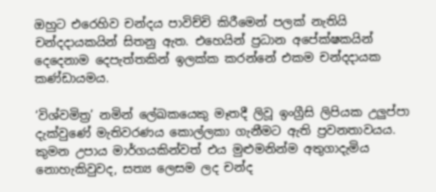ඔහුට එරෙහිව චන්දය පාවිච්චි කිරීමෙන් පලක් නැතියි චන්දදායකයින් සිතනු ඇත. එහෙයින් ප්‍රධාන අපේක්ෂකයින් දෙදෙනාම දෙපැත්තකින් ඉලක්ක කරන්නේ එකම චන්දදායක කණ්ඩායමය.

‘විශ්වමිත්‍ර’ නමින් ලේඛකයෙකු මෑතදී ලිවූ ඉංග්‍රීසි ලිපියක උලුප්පා දැක්වුණේ මැතිවරණය කොල්ලකා ගැනීමට ඇති ප්‍රවනතාවයය. කුමන උපාය මාර්ගයකින්වත් එය මුළුමනින්ම අතුගාදැමිය නොහැකිවුවද, සත්‍ය ලෙසම ලද චන්ද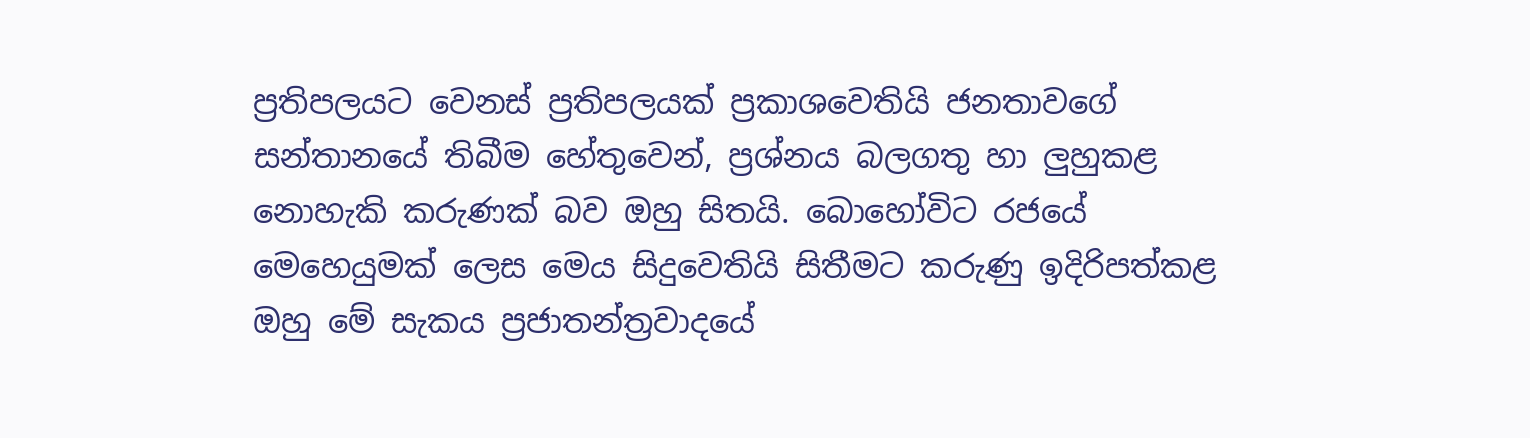ප්‍රතිපලයට වෙනස් ප්‍රතිපලයක් ප්‍රකාශවෙතියි ජනතාවගේ සන්තානයේ තිබීම හේතුවෙන්, ප්‍රශ්නය බලගතු හා ලුහුකළ නොහැකි කරුණක් බව ඔහු සිතයි. බොහෝවිට රජයේ මෙහෙයුමක් ලෙස මෙය සිදුවෙතියි සිතීමට කරුණු ඉදිරිපත්කළ ඔහු මේ සැකය ප්‍රජාතන්ත්‍රවාදයේ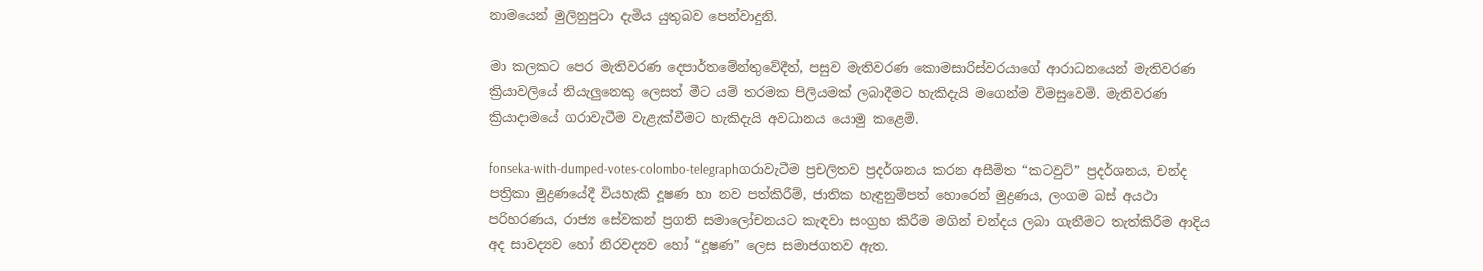නාමයෙන් මුලිනුපුටා දැමිය යුතුබව පෙන්වාදුනි.

මා කලකට පෙර මැතිවරණ දෙපාර්තමේන්තුවේදීත්, පසුව මැතිවරණ කොමසාරිස්වරයාගේ ආරාධනයෙන් මැතිවරණ ක්‍රියාවලියේ නියැලුනෙකු ලෙසත් මීට යම් තරමක පිලියමක් ලබාදීමට හැකිදැයි මගෙන්ම විමසුවෙමි. මැතිවරණ ක්‍රියාදාමයේ ගරාවැටීම වැළැක්වීමට හැකිදැයි අවධානය යොමු කළෙමි.

fonseka-with-dumped-votes-colombo-telegraphගරාවැටීම ප්‍රචලිතව ප්‍රදර්ශනය කරන අසීමිත “කටවුට්” ප්‍රදර්ශනය, චන්ද පත්‍රිකා මුද්‍රණයේදී වියහැකි දූෂණ හා නව පත්කිරීම්, ජාතික හැඳුනුම්පත් හොරෙන් මුද්‍රණය, ලංගම බස් අයථා පරිහරණය, රාජ්‍ය සේවකන් ප්‍රගති සමාලෝචනයට කැඳවා සංග්‍රහ කිරීම මගින් චන්දය ලබා ගැනීමට තැත්කිරීම ආදිය අද සාවද්‍යව හෝ නිරවද්‍යව හෝ “දූෂණ” ලෙස සමාජගතව ඇත.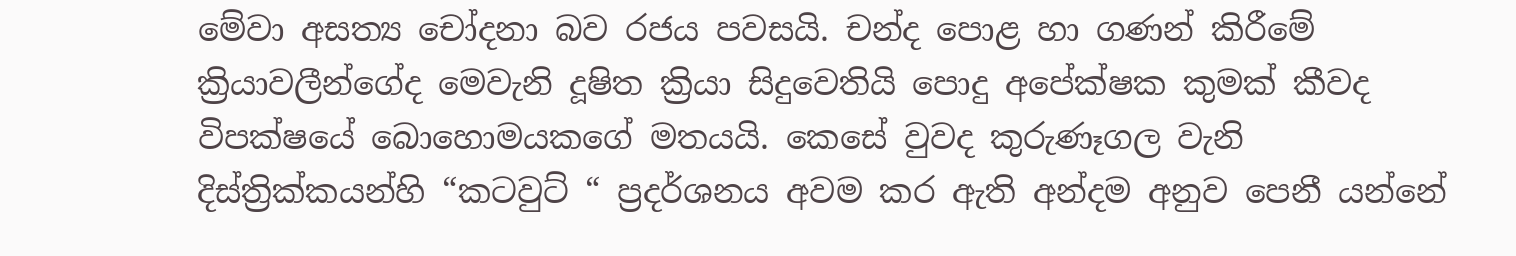මේවා අසත්‍ය චෝදනා බව රජය පවසයි. චන්ද පොළ හා ගණන් කිරීමේ ක්‍රියාවලීන්ගේද මෙවැනි දූෂිත ක්‍රියා සිදුවෙතියි පොදු අපේක්ෂක කුමක් කීවද විපක්ෂයේ බොහොමයකගේ මතයයි. කෙසේ වුවද කුරුණෑගල වැනි දිස්ත්‍රික්කයන්හි “කටවුට් “ ප්‍රදර්ශනය අවම කර ඇති අන්දම අනුව පෙනී යන්නේ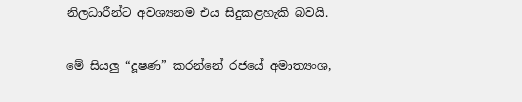නිලධාරීන්ට අවශ්‍යනම එය සිදුකළහැකි බවයි.

මේ සියලු “දූෂණ” කරන්නේ රජයේ අමාත්‍යංශ,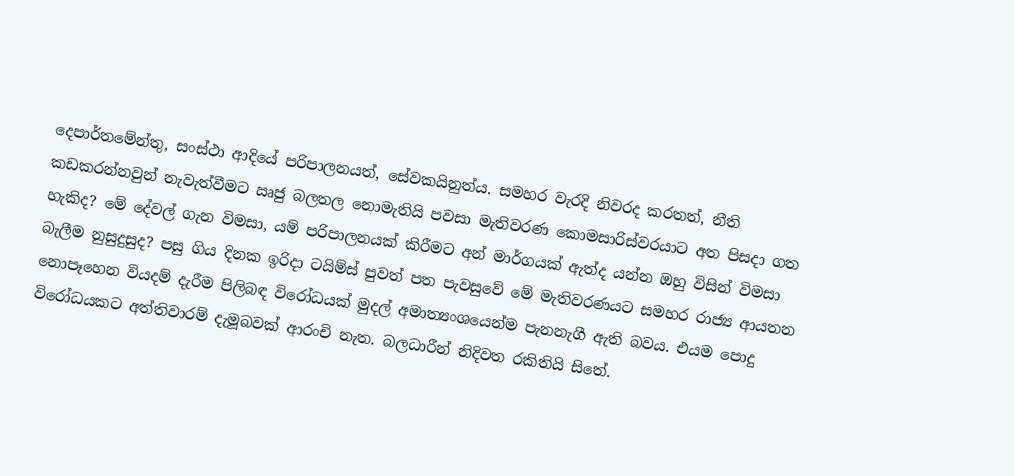දෙපාර්තමේන්තු, සංස්ථා ආදියේ පරිපාලනයත්, සේවකයිනුත්ය. සමහර වැරදි නිවරද කරතත්, නීති කඩකරන්නවුන් නැවැත්වීමට ඍජු බලතල නොමැතියි පවසා මැතිවරණ කොමසාරිස්වරයාට අත පිසදා ගත හැකිද? මේ දේවල් ගැන විමසා, යම් පරිපාලනයක් කිරීමට අන් මාර්ගයක් ඇත්ද යන්න ඔහු විසින් විමසා බැලීම නුසුදුසුද? පසු ගිය දිනක ඉරිදා ටයිම්ස් පුවත් පත පැවසුවේ මේ මැතිවරණයට සමහර රාජ්‍ය ආයතන නොපෑහෙන වියදම් දැරීම පිලිබඳ විරෝධයක් මුදල් අමාත්‍යංශයෙන්ම පැනනැගී ඇති බවය. එයම පොදු විරෝධයකට අත්තිවාරම් දැමූබවක් ආරංචි නැත. බලධාරීන් නිදිවත රකිතියි සිතේ.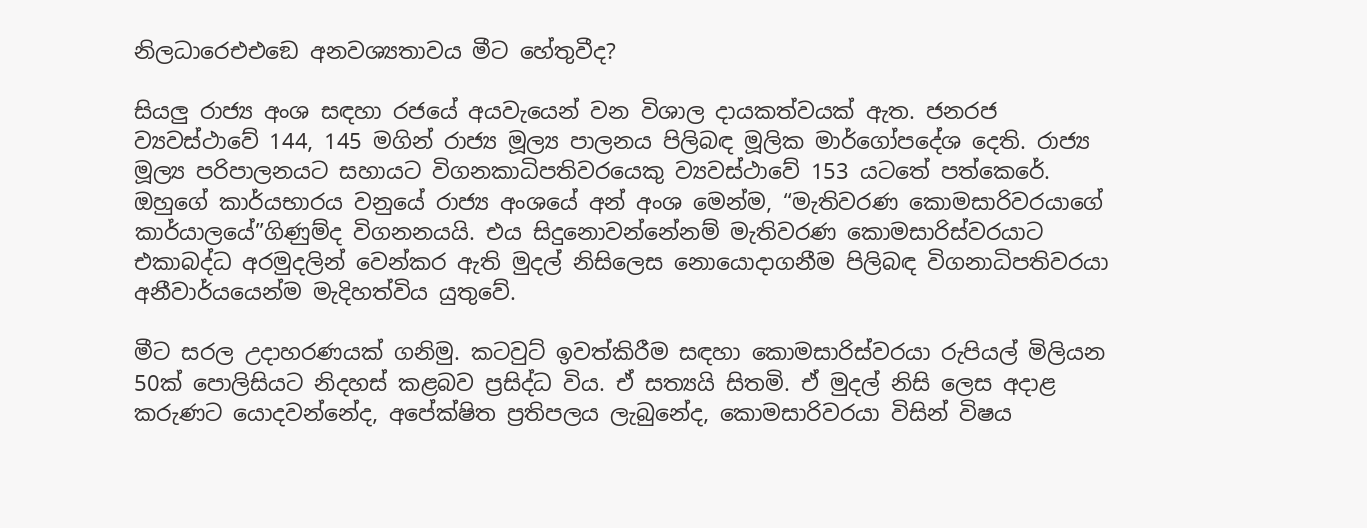නිලධාරෙඑඑඞෙ අනවශ්‍යතාවය මීට හේතුවීද?

සියලු රාජ්‍ය අංශ සඳහා රජයේ අයවැයෙන් වන විශාල දායකත්වයක් ඇත. ජනරජ ව්‍යවස්ථාවේ 144, 145 මගින් රාජ්‍ය මූල්‍ය පාලනය පිලිබඳ මූලික මාර්ගෝපදේශ දෙති. රාජ්‍ය මූල්‍ය පරිපාලනයට සහායට විගනකාධිපතිවරයෙකු ව්‍යවස්ථාවේ 153 යටතේ පත්කෙරේ. ඔහුගේ කාර්යභාරය වනුයේ රාජ්‍ය අංශයේ අන් අංශ මෙන්ම, “මැතිවරණ කොමසාරිවරයාගේ කාර්යාලයේ”ගිණුම්ද විගනනයයි. එය සිදුනොවන්නේනම් මැතිවරණ කොමසාරිස්වරයාට එකාබද්ධ අරමුදලින් වෙන්කර ඇති මුදල් නිසිලෙස නොයොදාගනීම පිලිබඳ විගනාධිපතිවරයා අනීවාර්යයෙන්ම මැදිහත්විය යුතුවේ.

මීට සරල උදාහරණයක් ගනිමු. කටවුට් ඉවත්කිරීම සඳහා කොමසාරිස්වරයා රුපියල් මිලියන 50ක් පොලිසියට නිදහස් කළබව ප්‍රසිද්ධ විය. ඒ සත්‍යයි සිතමි. ඒ මුදල් නිසි ලෙස අදාළ කරුණට යොදවන්නේද, අපේක්ෂිත ප්‍රතිපලය ලැබුනේද, කොමසාරිවරයා විසින් විෂය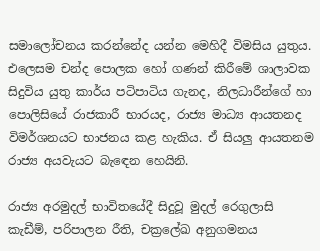සමාලෝචනය කරන්නේද යන්න මෙහිදී විමසිය යුතුය. එලෙසම චන්ද පොලක හෝ ගණන් කිරීමේ ශාලාවක සිදුවිය යුතු කාර්ය පටිපාටිය ගැනද, නිලධාරීන්ගේ හා පොලිසියේ රාජකාරී භාරයද, රාජ්‍ය මාධ්‍ය ආයතනද විමර්ශනයට භාජනය කළ හැකිය. ඒ සියලු ආයතනම රාජ්‍ය අයවැයට බැඳෙන හෙයිනි.

රාජ්‍ය අරමුදල් භාවිතයේදී සිදුවූ මුදල් රෙගුලාසි කැඩීම්, පරිපාලන රීති, චක්‍රලේඛ අනුගමනය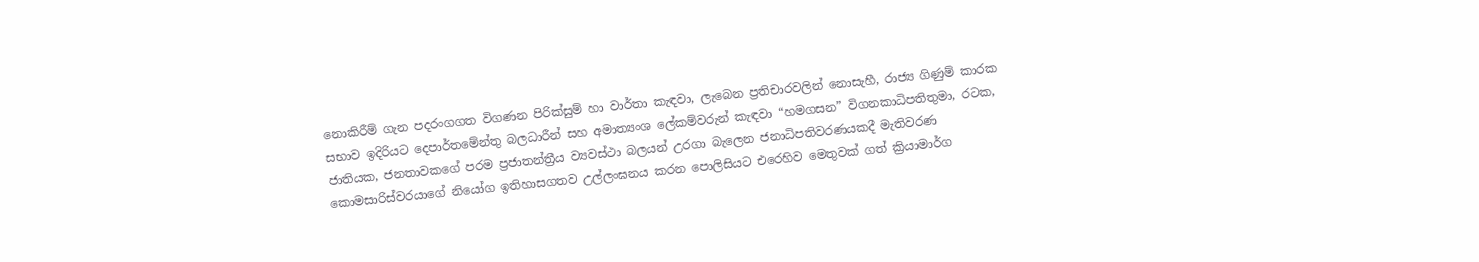නොකිරීම් ගැන පදරංගගත විගණන පිරික්සුම් හා වාර්තා කැඳවා, ලැබෙන ප්‍රතිචාරවලින් නොසැහී, රාජ්‍ය ගිණුම් කාරක සභාව ඉදිරියට දෙපාර්තමේන්තු බලධාරීන් සහ අමාත්‍යංශ ලේකම්වරුන් කැඳවා “හමගසන” විගනකාධිපතිතුමා, රටක, ජාතියක, ජනතාවකගේ පරම ප්‍රජාතන්ත්‍රීය ව්‍යවස්ථා බලයන් උරගා බැලෙන ජනාධිපතිවරණයකදී මැතිවරණ කොමසාරිස්වරයාගේ නියෝග ඉතිහාසගතව උල්ලංඝනය කරන පොලිසියට එරෙහිව මෙතුවක් ගත් ක්‍රියාමාර්ග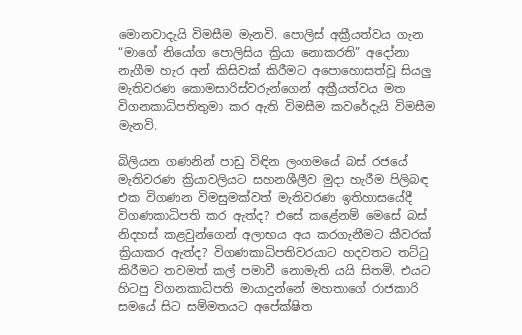මොනවාදැයි විමසීම මැනවි. පොලිස් අක්‍රීයත්වය ගැන “මාගේ නියෝග පොලිසිය ක්‍රියා නොකරති” අදෝනා නැගීම හැර අන් කිසිවක් කිරීමට අපොහොසත්වූ සියලු මැතිවරණ කොමසාරිස්වරුන්ගෙන් අක්‍රීයත්වය මත විගනකාධිපතිතුමා කර ඇති විමසීම කවරේදැයි විමසීම මැනවි.

බිලියන ගණනින් පාඩු විඳින ලංගමයේ බස් රජයේ මැතිවරණ ක්‍රියාවලියට සහනශීලීව මුදා හැරීම පිලිබඳ එක විගණන විමසුමක්වත් මැතිවරණ ඉතිහාසයේදී විගණකාධිපති කර ඇත්ද? එසේ කළේනම් මෙසේ බස් නිදහස් කළවුන්ගෙන් අලාභය අය කරගැනීමට කීවරක් ක්‍රියාකර ඇත්ද? විගණකාධිපතිවරයාට හදවතට තට්ටු කිරීමට තවමත් කල් පමාවී නොමැති යයි සිතමි. එයට හිටපු විගනකාධිපති මායාදුන්නේ මහතාගේ රාජකාරි සමයේ සිට සම්මතයට අපේක්ෂිත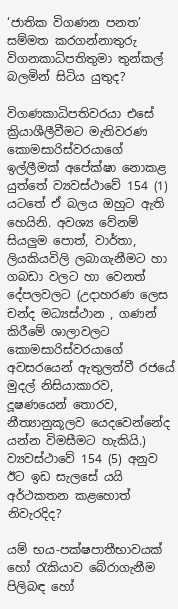‘ජාතික විගණන පනත’ සම්මත කරගන්නාතුරු විගනකාධිපතිතුමා තුන්කල් බලමින් සිටිය යුතුද?

විගණකාධිපතිවරයා එසේ ක්‍රියාශීලීවීමට මැතිවරණ කොමසාරිස්වරයාගේ ඉල්ලීමක් අපේක්ෂා නොකළ යුත්තේ ව්‍යවස්ථාවේ 154 (1) යටතේ ඒ බලය ඔහුට ඇති හෙයිනි. අවශ්‍ය වේනම් සියලුම පොත්, වාර්තා, ලියකියවිලි ලබාගැනීමට හා ගබඩා වලට හා වෙනත් දේපලවලට (උදාහරණ ලෙස චන්ද මධ්‍යස්ථාන , ගණන් කිරීමේ ශාලාවලට කොමසාරිස්වරයාගේ අවසරයෙන් ඇතුලත්වී රජයේ මුදල් නිසියාකාරව, දූෂණයෙන් තොරව, නීත්‍යානුකූලව යෙදවෙන්නේද යන්න විමසීමට හැකියි.) ව්‍යවස්ථාවේ 154 (5) අනුව ඊට ඉඩ සැලසේ යයි අර්ථකතන කළහොත් නිවැරදිද?

යම් භය-පක්ෂපාතීභාවයක් හෝ රැකියාව බේරාගැනීම පිලිබඳ හෝ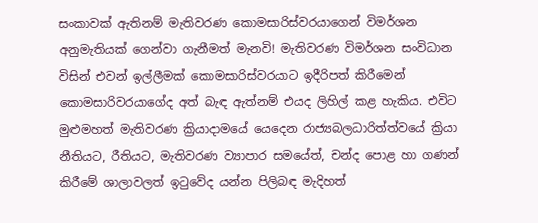සංකාවක් ඇතිනම් මැතිවරණ කොමසාරිස්වරයාගෙන් විමර්ශන අනුමැතියක් ගෙන්වා ගැනීමත් මැනවි! මැතිවරණ විමර්ශන සංවිධාන විසින් එවන් ඉල්ලීමක් කොමසාරිස්වරයාට ඉදීරිපත් කිරීමෙන් කොමසාරිවරයාගේද අත් බැඳ ඇත්නම් එයද ලිහිල් කළ හැකිය. එවිට මුළුමහත් මැතිවරණ ක්‍රියාදාමයේ යෙදෙන රාජ්‍යබලධාරිත්ත්වයේ ක්‍රියා නීතියට, රීතියට, මැතිවරණ ව්‍යාපාර සමයේත්, චන්ද පොළ හා ගණන් කිරීමේ ශාලාවලත් ඉටුවේද යන්න පිලිබඳ මැදිහත්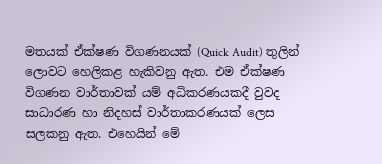මතයක් ඒක්ෂණ විගණනයක් (Quick Audit) තුලින් ලොවට හෙලිකළ හැකිවනු ඇත. එම ඒක්ෂණ විගණන වාර්තාවක් යම් අධිකරණයකදී වුවද සාධාරණ හා නිදහස් වාර්තාකරණයක් ලෙස සලකනු ඇත. එහෙයින් මේ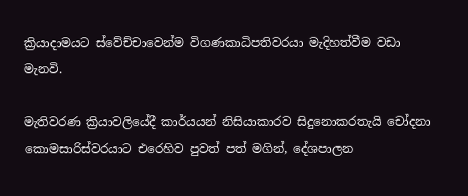ක්‍රියාදාමයට ස්වේච්චාවෙන්ම විගණකාධිපතිවරයා මැදිහත්වීම වඩා මැනවි.

මැතිවරණ ක්‍රියාවලියේදී කාර්යයන් නිසියාකාරව සිදුනොකරතැයි චෝදනා කොමසාරිස්වරයාට එරෙහිව පුවත් පත් මගින්, දේශපාලන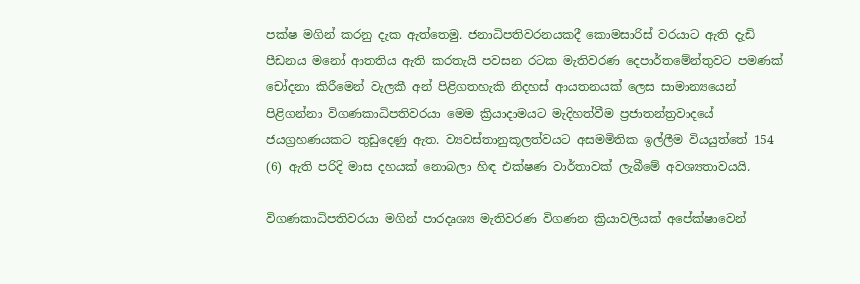පක්ෂ මගින් කරනු දැක ඇත්තෙමු. ජනාධිපතිවරනයකදී කොමසාරිස් වරයාට ඇති දැඩි පීඩනය මනෝ ආතතිය ඇති කරතැයි පවසන රටක මැතිවරණ දෙපාර්තමේන්තුවට පමණක් චෝදනා කිරීමෙන් වැලකී අන් පිළිගතහැකි නිදහස් ආයතනයක් ලෙස සාමාන්‍යයෙන් පිළිගන්නා විගණකාධිපතිවරයා මෙම ක්‍රියාදාමයට මැදිහත්වීම ප්‍රජාතන්ත්‍රවාදයේ ජයග්‍රහණයකට තුඩුදෙණු ඇත. ව්‍යවස්තානුකූලත්වයට අසමමිතික ඉල්ලීම වියයුත්තේ 154 (6) ඇති පරිදි මාස දහයක් නොබලා හිඳ එක්ෂණ වාර්තාවක් ලැබීමේ අවශ්‍යතාවයයි.

විගණකාධිපතිවරයා මගින් පාරදෘශ්‍ය මැතිවරණ විගණන ක්‍රියාවලියක් අපේක්ෂාවෙන්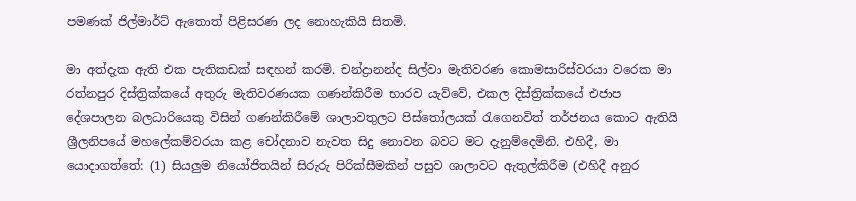පමණක් ජිල්මාර්ට් ඇතොත් පිළිසරණ ලද නොහැකියි සිතමි.

මා අත්දැක ඇති එක පැතිකඩක් සඳහන් කරමි. චන්ද්‍රානන්ද සිල්වා මැතිවරණ කොමසාරිස්වරයා වරෙක මා රත්නපුර දිස්ත්‍රික්කයේ අතුරු මැතිවරණයක ගණන්කිරීම භාරව යැව්වේ, එකල දිස්ත්‍රික්කයේ එජාප දේශපාලන බලධාරියෙකු විසින් ගණන්කිරීමේ ශාලාවතුලට පිස්තෝලයක් රැගෙනවිත් තර්ජනය කොට ඇතියි ශ්‍රීලනිපයේ මහලේකම්වරයා කළ චෝදනාව නැවත සිදු නොවන බවට මට දැනුම්දෙමිනි. එහිදී, මා යොදාගත්තේ: (1) සියලුම නියෝජිතයින් සිරුරු පිරික්සීමකින් පසුව ශාලාවට ඇතුල්කිරීම (එහිදී අනුර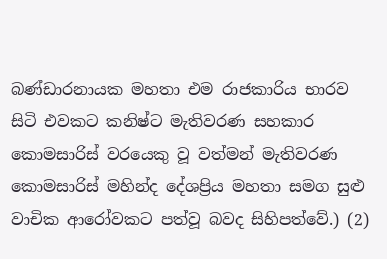බණ්ඩාරනායක මහතා එම රාජකාරිය භාරව සිටි එවකට කනිෂ්ට මැතිවරණ සහකාර කොමසාරිස් වරයෙකු වූ වත්මන් මැතිවරණ කොමසාරිස් මහින්ද දේශප්‍රිය මහතා සමග සුළු වාචික ආරෝවකට පත්වූ බවද සිහිපත්වේ.) (2)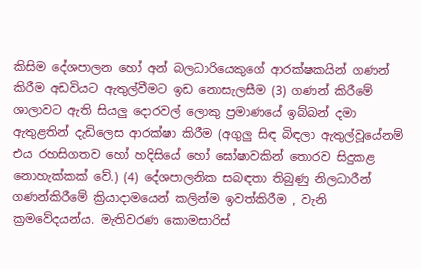කිසිම දේශපාලන හෝ අන් බලධාරියෙකුගේ ආරක්ෂකයින් ගණන් කිරීම අඩවියට ඇතුල්වීමට ඉඩ නොසැලසීම (3) ගණන් කිරීමේ ශාලාවට ඇති සියලු දොරවල් ලොකු ප්‍රමාණයේ ඉබ්බන් දමා ඇතුළතින් දැඩිලෙස ආරක්ෂා කිරීම (අගුලු සිඳ බිඳලා ඇතුල්වූයේනම් එය රහසිගතව හෝ හදිසියේ හෝ ඝෝෂාවකින් තොරව සිදුකළ නොහැක්කක් වේ.) (4) දේශපාලනික සබඳතා තිබුණු නිලධාරීන් ගණන්කිරීමේ ක්‍රියාදාමයෙන් කලින්ම ඉවත්කිරීම , වැනි ක්‍රමවේදයන්ය. මැතිවරණ කොමසාරිස්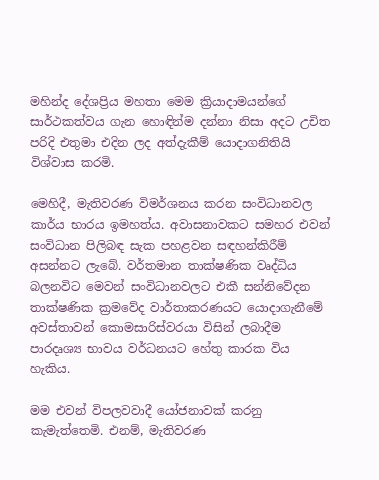මහින්ද දේශප්‍රිය මහතා මෙම ක්‍රියාදාමයන්ගේ සාර්ථකත්වය ගැන හොඳින්ම දන්නා නිසා අදට උචිත පරිදි එතුමා එදින ලද අත්දැකීම් යොදාගනිතියි විශ්වාස කරමි.

මෙහිදී, මැතිවරණ විමර්ශනය කරන සංවිධානවල කාර්ය භාරය ඉමහත්ය. අවාසනාවකට සමහර එවන් සංවිධාන පිලිබඳ සැක පහළවන සඳහන්කිරීම් අසන්නට ලැබේ. වර්තමාන තාක්ෂණික වෘද්ධිය බලනවිට මෙවන් සංවිධානවලට එකී සන්නිවේදන තාක්ෂණික ක්‍රමවේද වාර්තාකරණයට යොදාගැනීමේ අවස්තාවන් කොමසාරිස්වරයා විසින් ලබාදීම පාරදෘශ්‍ය භාවය වර්ධනයට හේතු කාරක විය හැකිය.

මම එවන් විපලවවාදී යෝජනාවක් කරනු කැමැත්තෙමි. එනම්, මැතිවරණ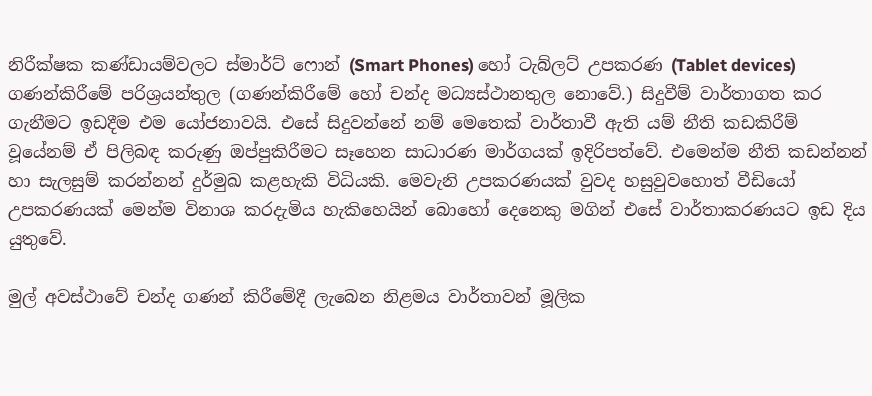නිරීක්ෂක කණ්ඩායම්වලට ස්මාර්ට් ෆොන් (Smart Phones) හෝ ටැබ්ලට් උපකරණ (Tablet devices) ගණන්කිරීමේ පරිශ්‍රයන්තුල (ගණන්කිරීමේ හෝ චන්ද මධ්‍යස්ථානතුල නොවේ.) සිදුවීම් වාර්තාගත කර ගැනීමට ඉඩදීම එම යෝජනාවයි. එසේ සිදුවන්නේ නම් මෙතෙක් වාර්තාවී ඇති යම් නීති කඩකිරීම් වූයේනම් ඒ පිලිබඳ කරුණු ඔප්පුකිරීමට සෑහෙන සාධාරණ මාර්ගයක් ඉදිරිපත්වේ. එමෙන්ම නීති කඩන්නන් හා සැලසුම් කරන්නන් දුර්මුඛ කළහැකි විධියකි. මෙවැනි උපකරණයක් වුවද හසුවුවහොත් වීඩියෝ උපකරණයක් මෙන්ම විනාශ කරදැමිය හැකිහෙයින් බොහෝ දෙනෙකු මගින් එසේ වාර්තාකරණයට ඉඩ දිය යුතුවේ.

මුල් අවස්ථාවේ චන්ද ගණන් කිරීමේදී ලැබෙන නිළමය වාර්තාවන් මූලික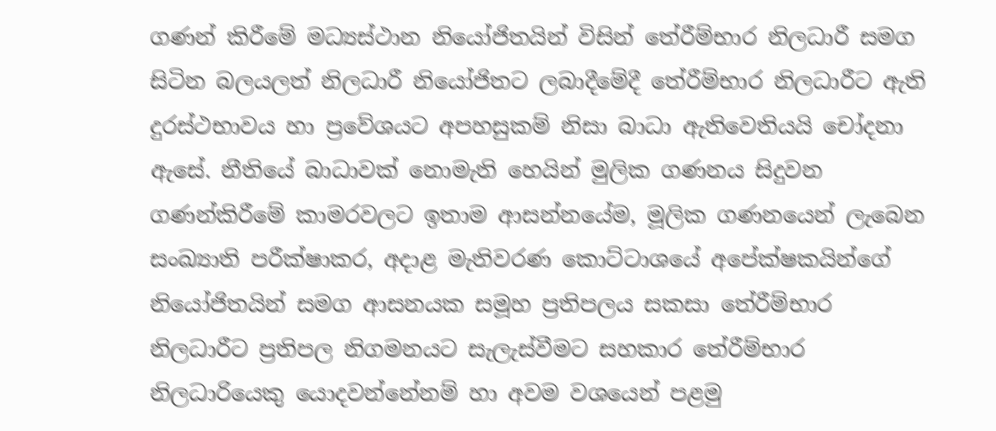ගණන් කිරීමේ මධ්‍යස්ථාන නියෝජිතයින් විසින් තේරීම්භාර නිලධාරී සමග සිටින බලයලත් නිලධාරී නියෝජිතට ලබාදීමේදී තේරීම්භාර නිලධාරීට ඇති දුරස්ථභාවය හා ප්‍රවේශයට අපහසුකම් නිසා බාධා ඇතිවෙතියයි චෝදනා ඇසේ. නීතියේ බාධාවක් නොමැති හෙයින් මුලික ගණනය සිදුවන ගණන්කිරීමේ කාමරවලට ඉතාම ආසන්නයේම, මූලික ගණනයෙන් ලැබෙන සංඛ්‍යාති පරීක්ෂාකර, අදාළ මැතිවරණ කොට්ටාශයේ අපේක්ෂකයින්ගේ නියෝජිතයින් සමග ආසනයක සමූහ ප්‍රතිපලය සකසා තේරීම්භාර නිලධාරීට ප්‍රතිපල නිගමනයට සැලැස්වීමට සහකාර තේරීම්භාර නිලධාරියෙකු යොදවන්නේනම් හා අවම වශයෙන් පළමු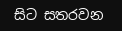සිට සතරවන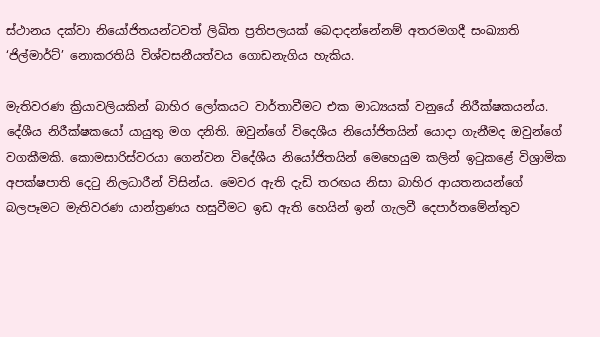ස්ථානය දක්වා නියෝජිතයන්ටවත් ලිඛිත ප්‍රතිපලයක් බෙදාදන්නේනම් අතරමගදී සංඛ්‍යාති ‘ජිල්මාර්ට්’ නොකරතියි විශ්වසනීයත්වය ගොඩනැගිය හැකිය.

මැතිවරණ ක්‍රියාවලියකින් බාහිර ලෝකයට වාර්තාවීමට එක මාධ්‍යයක් වනුයේ නිරීක්ෂකයන්ය. දේශීය නිරීක්ෂකයෝ යායුතු මග දනිති. ඔවුන්ගේ විදෙශීය නියෝජිතයින් යොදා ගැනීමද ඔවුන්ගේ වගකීමකි. කොමසාරිස්වරයා ගෙන්වන විදේශීය නියෝජිතයින් මෙහෙයුම කලින් ඉටුකළේ විශ්‍රාමික අපක්ෂපාති දෙටු නිලධාරීන් විසින්ය. මෙවර ඇති දැඩි තරඟය නිසා බාහිර ආයතනයන්ගේ බලපෑමට මැතිවරණ යාන්ත්‍රණය හසුවීමට ඉඩ ඇති හෙයින් ඉන් ගැලවී දෙපාර්තමේන්තුව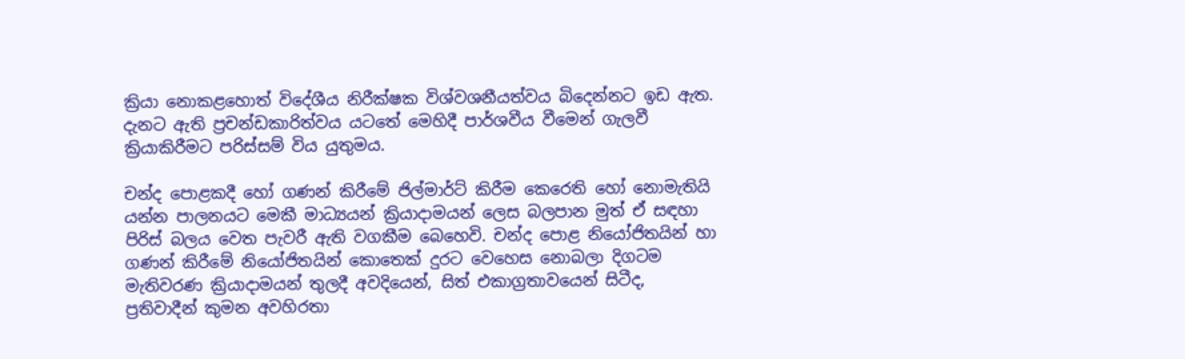ක්‍රියා නොකළහොත් විදේශීය නිරීක්ෂක විශ්වශනීයත්වය බිදෙන්නට ඉඩ ඇත. දැනට ඇති ප්‍රචන්ඩකාරිත්වය යටතේ මෙහිදී පාර්ශවීය වීමෙන් ගැලවී ක්‍රියාකිරීමට පරිස්සම් විය යුතුමය.

චන්ද පොළකදී හෝ ගණන් කිරීමේ ජිල්මාර්ට් කිරීම කෙරෙති හෝ නොමැතියි යන්න පාලනයට මෙකී මාධ්‍යයන් ක්‍රියාදාමයන් ලෙස බලපාන මුත් ඒ සඳහා පිරිස් බලය වෙත පැවරී ඇති වගකීම බෙහෙවි. චන්ද පොළ නියෝජිතයින් හා ගණන් කිරීමේ නියෝජිතයින් කොතෙක් දුරට වෙහෙස නොබලා දිගටම මැතිවරණ ක්‍රියාදාමයන් තුලදී අවදියෙන්, සිත් එකාග්‍රතාවයෙන් සිටීද, ප්‍රතිවාදීන් කුමන අවහිරතා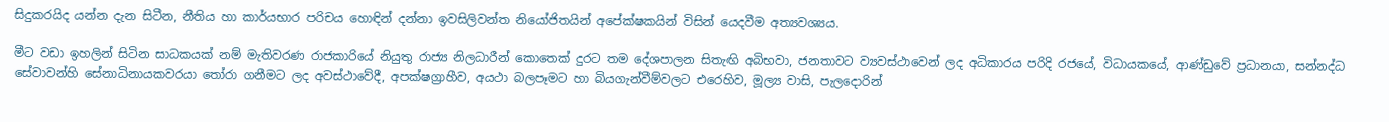සිදුකරයිද යන්න දැන සිටීන, නීතිය හා කාර්යභාර පරිචය හොඳින් දන්නා ඉවසිලිවන්ත නියෝජිතයින් අපේක්ෂකයින් විසින් යෙදවීම අත්‍යවශ්‍යය.

මීට වඩා ඉහලින් සිටින සාධකයක් නම් මැතිවරණ රාජකාරියේ නියුතු රාජ්‍ය නිලධාරීන් කොතෙක් දුරට තම දේශපාලන සිතැඟි අබිභවා, ජනතාවට ව්‍යවස්ථාවෙන් ලද අධිකාරය පරිදි රජයේ, විධායකයේ, ආණ්ඩුවේ ප්‍රධානයා, සන්නද්ධ සේවාවන්හි සේනාධිනායකවරයා තෝරා ගනීමට ලද අවස්ථාවේදී, අපක්ෂග්‍රාහීව, අයථා බලපෑමට හා බියගැන්වීම්වලට එරෙහිව, මූල්‍ය වාසි, පැලදොරින්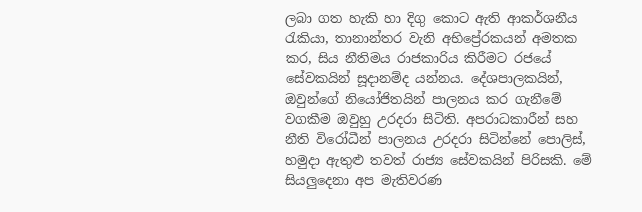ලබා ගත හැකි හා දිගු කොට ඇති ආකර්ශනීය රැකියා, තානාන්තර වැනි අභිප්‍රේරකයන් අමතක කර, සිය නීතිමය රාජකාරිය කිරීමට රජයේ සේවකයින් සූදානම්ද යන්නය. දේශපාලකයින්, ඔවුන්ගේ නියෝජිතයින් පාලනය කර ගැනීමේ වගකීම ඔවුහු උරදරා සිටිති. අපරාධකාරීන් සහ නීති විරෝධීන් පාලනය උරදරා සිටින්නේ පොලිස්, හමුදා ඇතුළු තවත් රාජ්‍ය සේවකයින් පිරිසකි. මේ සියලුදෙනා අප මැතිවරණ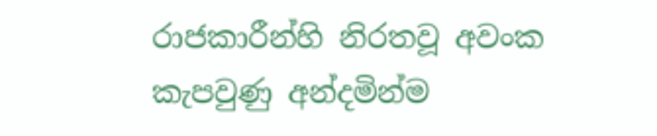රාජකාරීන්හි නිරතවූ අවංක කැපවුණු අන්දමින්ම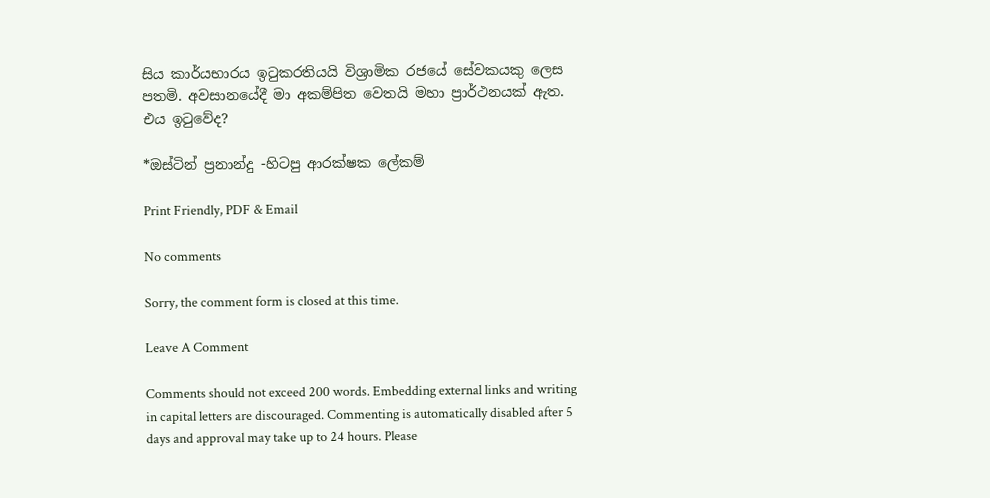සිය කාර්යභාරය ඉටුකරතියයි විශ්‍රාමික රජයේ සේවකයකු ලෙස පතමි. අවසානයේදී මා අකම්පිත වෙතයි මහා ප්‍රාර්ථනයක් ඇත. එය ඉටුවේද?

*ඔස්ටින් ප්‍රනාන්දු -හිටපු ආරක්ෂක ලේකම්

Print Friendly, PDF & Email

No comments

Sorry, the comment form is closed at this time.

Leave A Comment

Comments should not exceed 200 words. Embedding external links and writing in capital letters are discouraged. Commenting is automatically disabled after 5 days and approval may take up to 24 hours. Please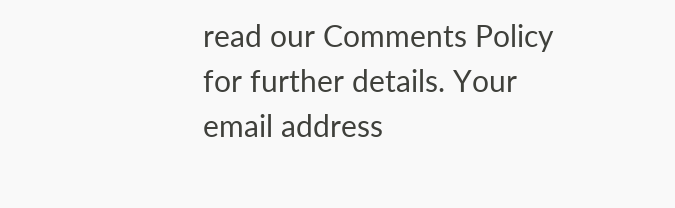read our Comments Policy for further details. Your email address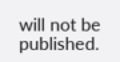will not be published.